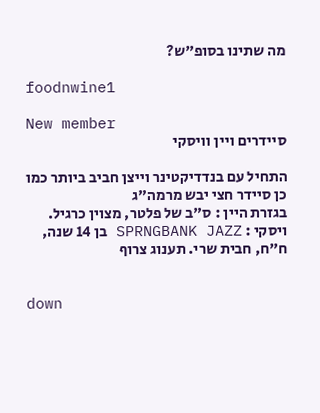מה שתינו בסופ"ש?

foodnwine1

New member
סיידרים ויין וויסקי

התחיל עם בנדדיקטינר וייצן חביב ביותר כמו כן סיידר חצי יבש מרמה"ג
בגזרת היין : ס"ב של פלטר, מצוין כרגיל.
ויסקי : SPRNGBANK JAZZ בן 14 שנה, ח"ח, חבית שרי. תענוג צרוף


down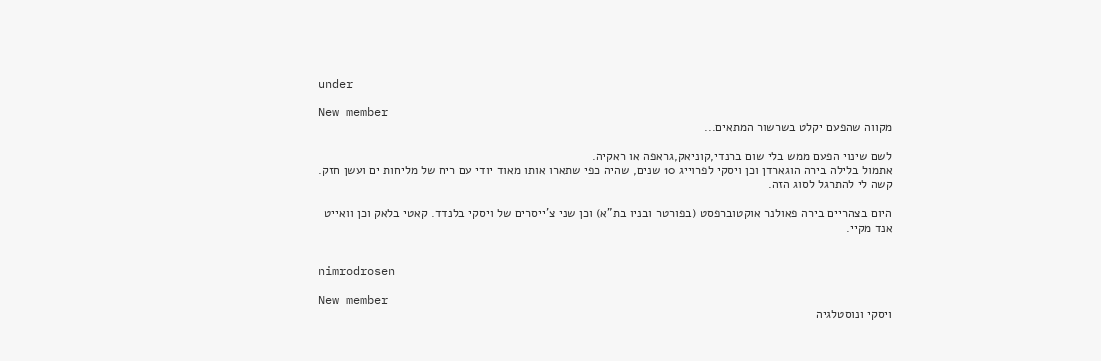under

New member
מקווה שהפעם יקלט בשרשור המתאים...

לשם שינוי הפעם ממש בלי שום ברנדי,קוניאק,גראפה או ראקיה.
אתמול בלילה בירה הוגארדן וכן ויסקי לפרוייג 10 שנים, שהיה כפי שתארו אותו מאוד יודי עם ריח של מליחות ים ועשן חזק. קשה לי להתרגל לסוג הזה.

היום בצהריים בירה פאולנר אוקטוברפסט (בפורטר ובניו בת"א) וכן שני צ'ייסרים של ויסקי בלנדד. קאטי בלאק וכן וואייט אנד מקיי.


nimrodrosen

New member
ויסקי ונוסטלגיה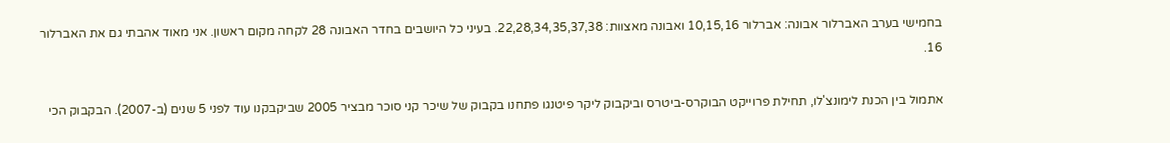בחמישי בערב האברלור אבונה: אברלור 10,15,16 ואבונה מאצוות: 22,28,34,35,37,38. בעיני כל היושבים בחדר האבונה 28 לקחה מקום ראשון. אני מאוד אהבתי גם את האברלור 16.

אתמול בין הכנת לימונצ'לו, תחילת פרוייקט הבוקרס-ביטרס וביקבוק ליקר פיטנגו פתחנו בקבוק של שיכר קני סוכר מבציר 2005 שביקבקנו עוד לפני 5 שנים (ב-2007). הבקבוק הכי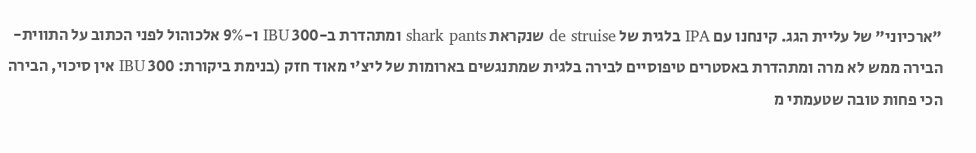"ארכיוני" של עליית הגג. קינחנו עם IPA בלגית של de struise שנקראת shark pants ומתהדרת ב-300 IBU ו-9% אלכוהול לפני הכתוב על התווית- הבירה ממש לא מרה ומתהדרת באסטרים טיפוסיים לבירה בלגית שמתנגשים בארומות של ליצ'י מאוד חזק (בנימת ביקורת: 300 IBU אין סיכוי, הבירה הכי פחות טובה שטעמתי מ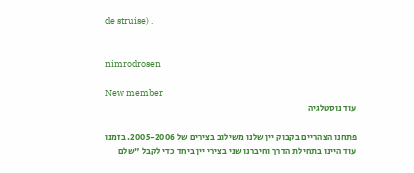de struise) .


nimrodrosen

New member
עוד נוסטלגיה

פתחנו הצהריים בקבוק יין שלנו משילוב בצירים של 2005-2006. בזמנו עוד היינו בתחילת הדרך וחיברנו שני בצירי יין ביחד כדי לקבל "שלם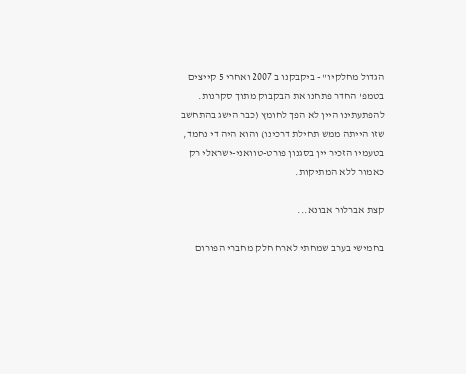הגדול מחלקיו" - ביקבקנו ב 2007 ואחרי 5 קייצים בטמפ' החדר פתחנו את הבקבוק מתוך סקרנות. להפתעתינו היין לא הפך לחומץ (כבר הישג בהתחשב שזו הייתה ממש תחילת דרכינו) והוא היה די נחמד, בטעמיו הזכיר יין בסגנון פורט-טוואני-ישראלי רק כאמור ללא המתיקות.

קצת אברלור אבונא...

בחמישי בערב שמחתי לארח חלק מחברי הפורום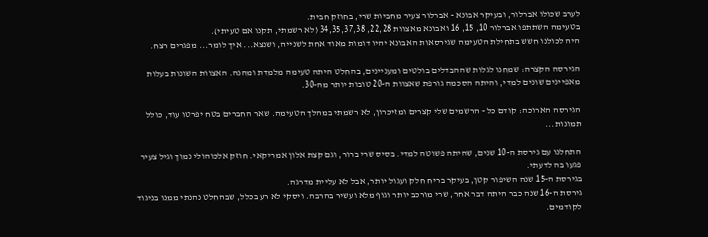לערב שכולו אברלור, ובעיקר אבונא - אברלור צעיר מחביות שרי, בחוזק חבית.
בטעימה השתתפו אברלור 10, 15, 16 ואבונא מאצוות 22,28, 34,35,37,38 (לא רשמתי, תקנו אם טעיתי).
היה לכולנו חשש בתחילת הטעימה שגירסאות האבונא יהיו דומות מאוד אחת לשנייה, ושנצא... איך לומר... מפגרים רצח.

הגירסה הקצרה: שמחנו לגלות שההבדלים בולטים ומעניינים, בהחלט היתה טעימה מלמדת ומהנה. האצוות השונות בעלות מאפיינים שונים למדי, והיתה הסכמה גורפת שאצוות ה-20 טובות יותר מה-30.

הגירסה הארוכה: קודם כל - הרשמים שלי קצרים ומזיכרון, לא רשמתי במהלך הטעימה. שאר החברים בטח יפרטו עוד, כולל תמונות...

התחלנו עם גירסת ה-10 שנים, שהיתה פשוטה למדי. בסיס שרי ברור, וגם קצת אלון אמריקאי. חוזק אלכוהולי נמוך וגיל צעיר פגעו בה לדעתי.
בגירסת ה-15 שנה השיפור קטן, בעיקר בריח חלק ועגול יותר, אבל לא עליית מדרגה.
גירסת ה-16 שנה כבר היתה דבר אחר, שרי מורכב יותר וגוף מלא ועשיר בהרבה. ויסקי לא רע בכלל, שבהחלט נהנתי ממנו בניגוד לקודמים.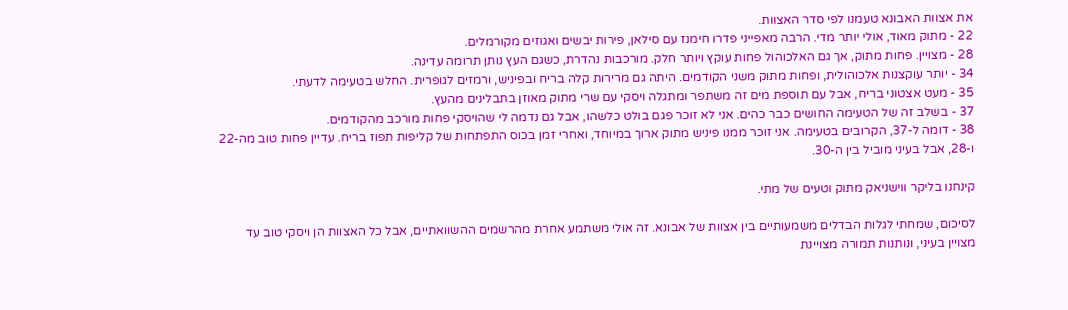את אצוות האבונא טעמנו לפי סדר האצוות.
22 - מתוק מאוד, אולי יותר מדי. הרבה מאפייני פדרו חימנז עם סילאן, פירות יבשים ואגוזים מקורמלים.
28 - מצויין. פחות מתוק, אך גם האלכוהול פחות עוקץ ויותר חלק. מורכבות נהדרת, כשגם העץ נותן תרומה עדינה.
34 - יותר עוקצנות אלכוהולית, ופחות מתוק משני הקודמים. היתה גם מרירות קלה בריח ובפיניש, ורמזים לגופרית. החלש בטעימה לדעתי.
35 - מעט אצטוני בריח, אבל עם תוספת מים זה משתפר ומתגלה ויסקי עם שרי מתוק מאוזן בתבלינים מהעץ.
37 - בשלב זה של הטעימה החושים כבר כהים. אני לא זוכר פגם בולט כלשהו, אבל גם נדמה לי שהויסקי פחות מורכב מהקודמים.
38 - דומה ל-37, הקרובים בטעימה. אני זוכר ממנו פיניש מתוק ארוך במיוחד, ואחרי זמן בכוס התפתחות של קליפות תפוז בריח. עדיין פחות טוב מה-22 ו-28, אבל בעיני מוביל בין ה-30.

קינחנו בליקר ווישניאק מתוק וטעים של מתי.

לסיכום, שמחתי לגלות הבדלים משמעותיים בין אצוות של אבונא. זה אולי משתמע אחרת מהרשמים ההשוואתיים, אבל כל האצוות הן ויסקי טוב עד מצויין בעיני, ונותנות תמורה מצויינת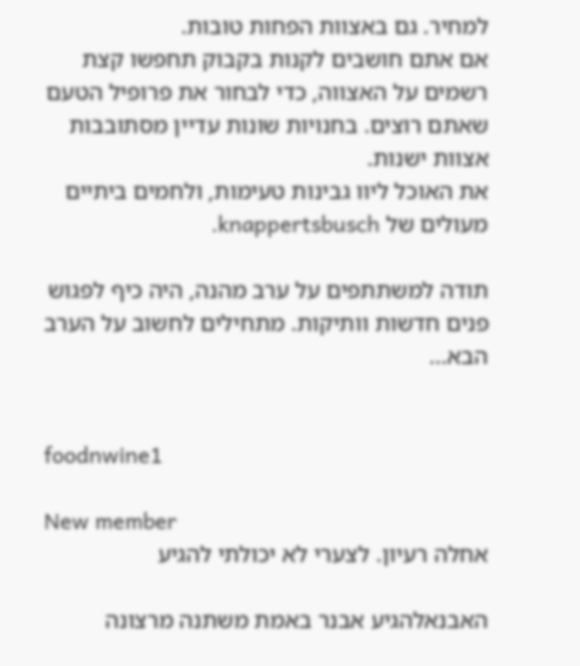למחיר. גם באצוות הפחות טובות.
אם אתם חושבים לקנות בקבוק תחפשו קצת רשמים על האצווה, כדי לבחור את פרופיל הטעם שאתם רוצים. בחנויות שונות עדיין מסתובבות אצוות ישנות.
את האוכל ליוו גבינות טעימות, ולחמים ביתיים מעולים של knappertsbusch.

תודה למשתתפים על ערב מהנה, היה כיף לפגוש פנים חדשות וותיקות. מתחילים לחשוב על הערב הבא...


foodnwine1

New member
אחלה רעיון. לצערי לא יכולתי להגיע

האבנאלהגיע אבנר באמת משתנה מרצונה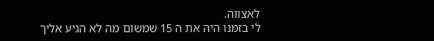לאצווה.
לי בזמנו היה את ה 15 שמשום מה לא הגיע אליך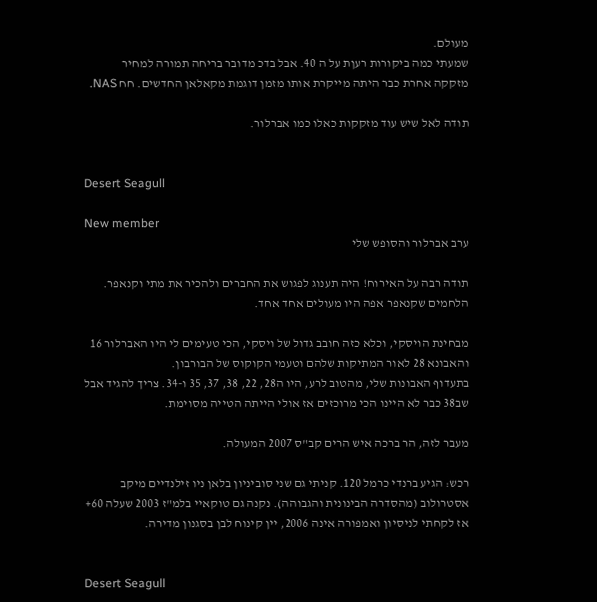מעולם.
שמעתי כמה ביקורות רעןת על ה 40. אבל בדכ מדובר בריחה תמורה למחיר
מזקקה אחרת כבר היתה מייקרת אותו מזמן דוגמת מקאלאן החדשים. חח NAS.

תודה לאל שיש עוד מזקקות כאלו כמו אברלור.


Desert Seagull

New member
ערב אברלור והסופש שלי

תודה רבה על האירוח! היה תענוג לפגוש את החברים ולהכיר את מתי וקנאפר. הלחמים שקנאפר אפה היו מעולים אחד אחד.

מבחינת הויסקי, וכלא כזה חובב גדול של ויסקי, הכי טעימים לי היו האברלור 16 והאבונא 28 לאור המתיקות שלהם וטעמי הקוקוס של הבורבון.
בתעדוף האבונות שלי, מהטוב לרע, היו ה28, 22, 38, 37, 35 ו-34. צריך להגיד אבל שב38 כבר לא היינו הכי מרוכזים אז אולי הייתה הטייה מסוימת.

מעבר לזה, הר ברכה איש הרים קב"ס 2007 המעולה.

רכש: הגיע ברנדי כרמל 120. קניתי גם שני סוביניון בלאן ניו זילנדיים מיקב אסטרולוב (מהסדרה הבינונית והגבוהה). נקנה גם טוקאיי בלמ"ז 2003 שעלה 60+ אז לקחתי לניסיון ואמפורה אינה 2006, יין קינוח לבן בסגנון מדירה.


Desert Seagull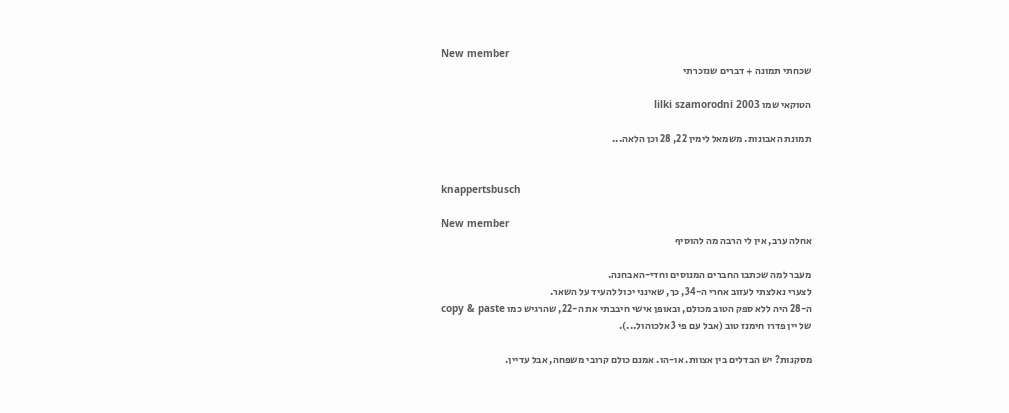New member
שכחתי תמונה + דברים שנזכרתי

הטוקאי שמו lilki szamorodni 2003

תמונת האבונות. משמאל לימין 22, 28 וכן הלאה...


knappertsbusch

New member
אחלה ערב, אין לי הרבה מה להוסיף

מעבר למה שכתבו החברים המנוסים וחדי-האבחנה.
לצערי נאלצתי לעזוב אחרי ה-34, כך, שאינני יכול להעיד על השאר.
ה-28 היה ללא ספק הטוב מכולם, ובאופן אישי חיבבתי את ה-22, שהרגיש כמו copy & paste
של יין פדרו חימנז טוב (אבל עם פי 3 אלכוהול...).

מסקנות? יש הבדלים בין אצוות. או-הו. אמנם כולם קרובי משפחה, אבל עדיין.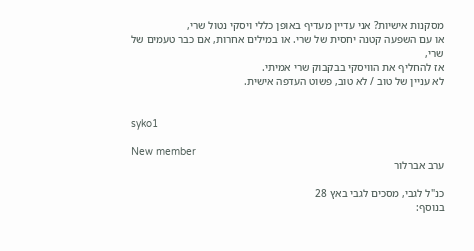מסקנות אישיות? אני עדיין מעדיף באופן כללי ויסקי נטול שרי,
או עם השפעה קטנה יחסית של שרי. או במילים אחרות, אם כבר טעמים של שרי,
אז להחליף את הוויסקי בבקבוק שרי אמיתי.
לא עניין של טוב / לא טוב, פשוט העדפה אישית.


syko1

New member
ערב אברלור

כנ"ל לגבי, מסכים לגבי באץ 28
בנוסף: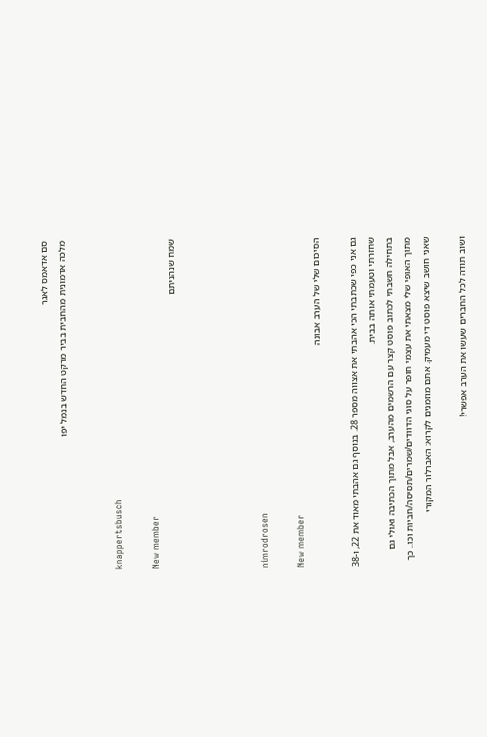סם אדאמס לאגר
מלכה אדמונית מהחבית בביר מרקט החדש בנמל יפו


knappertsbusch

New member
שמח שנהניתם




nimrodrosen

New member
הסיכום שלי של הערב אבונה

גם אני כפי שכתבתי הכי אהבתי את אצווה מספר 28. בנוסף גם אהבתי מאוד את 22, ו-38 שחזרתי וטעמתי אותה בבית.
בתחילה חשבתי לכתוב פוסט קצר עם הרשמים מהערב, אבל מתוך הכתיבה ואולי גם מתוך האופי שלי מצאתי את עצמי חופר על סוגי הדוודים/שמרים/תסיסה/חביות וכו.. כך שאני חושב שיצא פוסט די מעמיק. אתם מוזמנים לקרוא: האברלור המקורי

ושוב תודה לכל החברים שעשו את הערב אפשרי!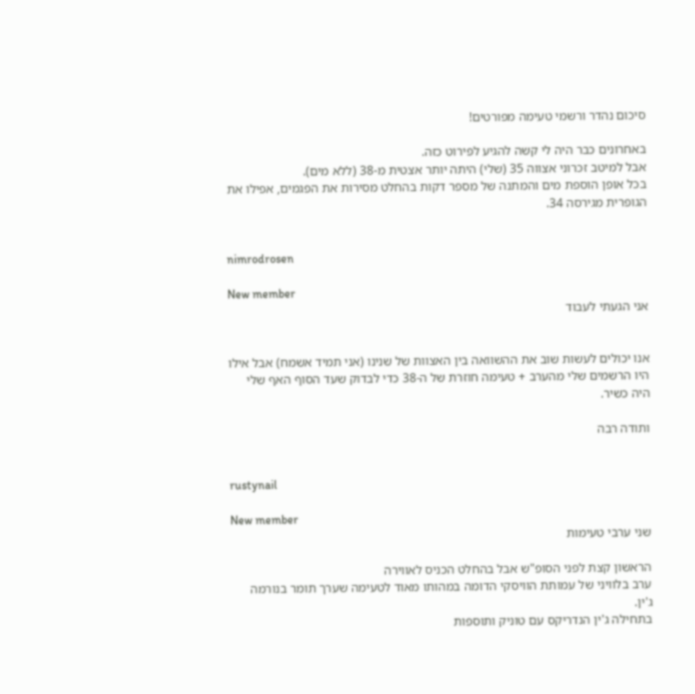סיכום נהדר ורשמי טעימה מפורטים!

באחרונים כבר היה לי קשה להגיע לפירוט כזה.
אבל למיטב זכרוני אצווה 35 (שלי) היתה יותר אצטית מ-38 (ללא מים).
בכל אופן הוספת מים והמתנה של מספר דקות בהחלט מסירות את הפגמים, אפילו את הגופרית מגירסה 34.


nimrodrosen

New member
אני הגעתי לעבוד


אנו יכולים לעשות שוב את ההשוואה בין האצוות של שנינו (אני תמיד אשמח) אבל אילו היו הרשמים שלי מהערב + טעימה חוזרת של ה-38 כדי לבדוק שעד הסוף האף שלי היה כשיר.

ותודה רבה


rustynail

New member
שני ערבי טעימות

הראשון קצת לפני הסופ"ש אבל בהחלט הכניס לאווירה
ערב בלוויני של עמותת הוויסקי הדומה במהותו מאוד לטעימה שערך תומר בנורמה ג'ין.
בתחילה ג'ין הנדריקס עם טוניק ותוספות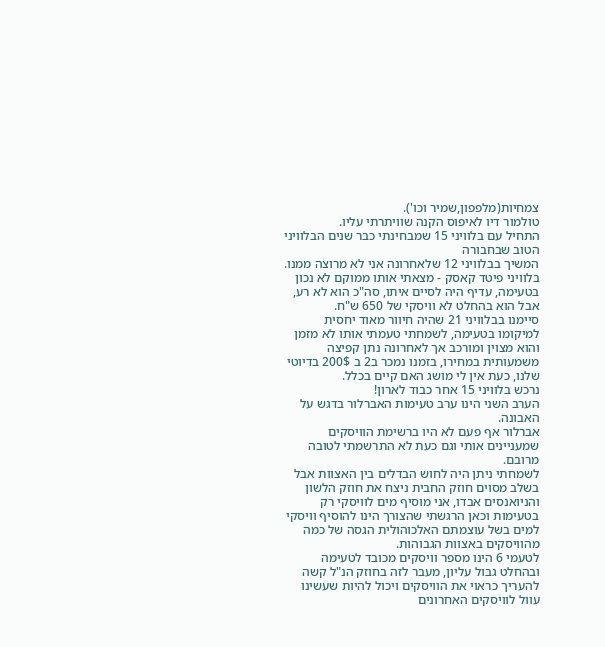צמחיות(מלפפון,שמיר וכו').
טולמור דיו לאיפוס הקנה שוויתרתי עליו.
התחיל עם בלוויני 15 שמבחינתי כבר שנים הבלוויני הטוב שבחבורה
המשיך בבלוויני 12 שלאחרונה אני לא מרוצה ממנו.
בלוויני פיטד קאסק - מצאתי אותו ממוקם לא נכון בטעימה, עדיף היה לסיים איתו, סה"כ הוא לא רע, אבל הוא בהחלט לא וויסקי של 650 ש"ח.
סיימנו בבלוויני 21 שהיה חיוור מאוד יחסית למיקומו בטעימה, לשמחתי טעמתי אותו לא מזמן והוא מצוין ומורכב אך לאחרונה נתן קפיצה משמעותית במחירו, בזמנו נמכר ב2 ב 200$ בדיוטי שלנו, כעת אין לי מושג האם קיים בכלל.
נרכש בלוויני 15 אחר כבוד לארון!
הערב השני הינו ערב טעימות האברלור בדגש על האבונה.
אברלור אף פעם לא היו ברשימת הוויסקים שמעניינים אותי וגם כעת לא התרשמתי לטובה מרובם.
לשמחתי ניתן היה לחוש הבדלים בין האצוות אבל בשלב מסוים חוזק החבית ניצח את חוזק הלשון והניואנסים אבדו, אני מוסיף מים לוויסקי רק בטעימות וכאן הרגשתי שהצורך הינו להוסיף וויסקי למים בשל עוצמתם האלכוהולית הגסה של כמה מהוויסקים באצוות הגבוהות.
לטעמי 6 הינו מספר וויסקים מכובד לטעימה ובהחלט גבול עליון, מעבר לזה בחוזק הנ"ל קשה להעריך כראוי את הוויסקים ויכול להיות שעשינו עוול לוויסקים האחרונים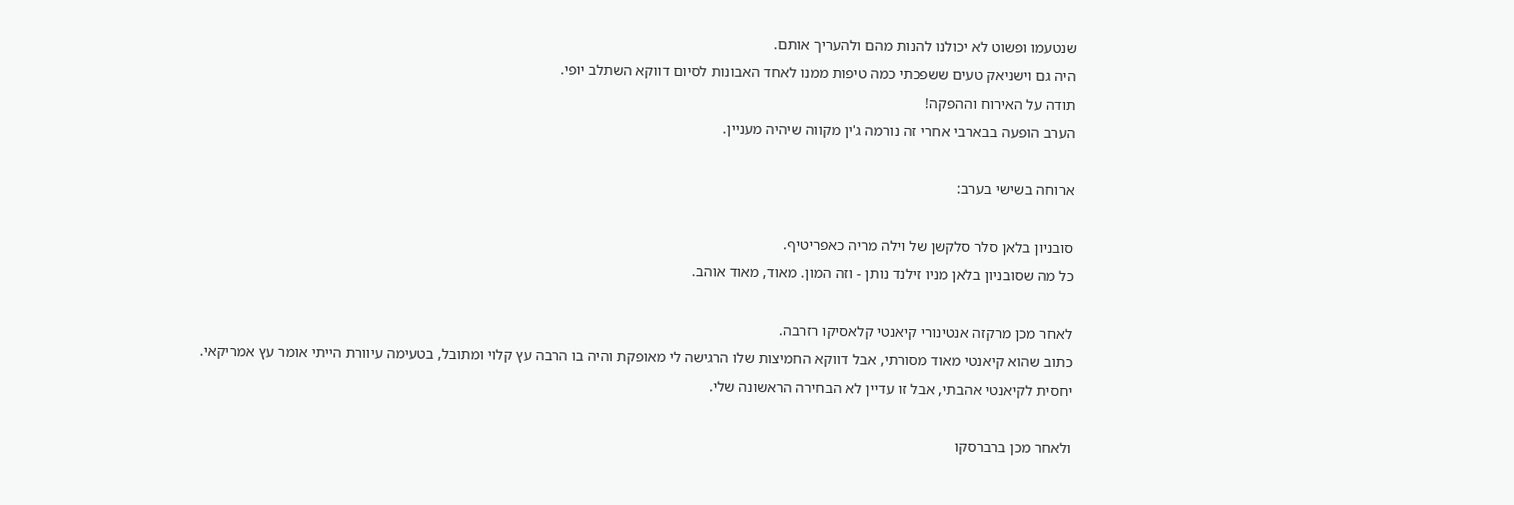שנטעמו ופשוט לא יכולנו להנות מהם ולהעריך אותם.
היה גם וישניאק טעים ששפכתי כמה טיפות ממנו לאחד האבונות לסיום דווקא השתלב יופי.
תודה על האירוח וההפקה!
הערב הופעה בבארבי אחרי זה נורמה ג'ין מקווה שיהיה מעניין.

ארוחה בשישי בערב:

סובניון בלאן סלר סלקשן של וילה מריה כאפריטיף.
כל מה שסובניון בלאן מניו זילנד נותן - וזה המון. מאוד, מאוד אוהב.

לאחר מכן מרקזה אנטינורי קיאנטי קלאסיקו רזרבה.
כתוב שהוא קיאנטי מאוד מסורתי, אבל דווקא החמיצות שלו הרגישה לי מאופקת והיה בו הרבה עץ קלוי ומתובל, בטעימה עיוורת הייתי אומר עץ אמריקאי.
יחסית לקיאנטי אהבתי, אבל זו עדיין לא הבחירה הראשונה שלי.

ולאחר מכן ברברסקו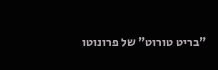"בריט טורוט" של פרונוטו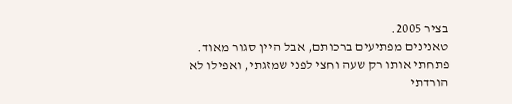בציר 2005.
טאנינים מפתיעים ברכותם, אבל היין סגור מאוד. פתחתי אותו רק שעה וחצי לפני שמזגתי, ואפילו לא הורדתי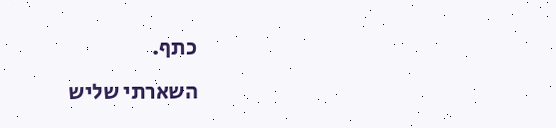כתף.
השארתי שליש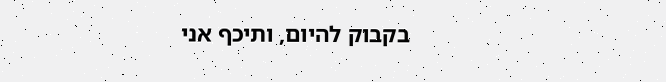בקבוק להיום, ותיכף אני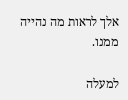אלך לראות מה נהייה ממנו.

למעלה